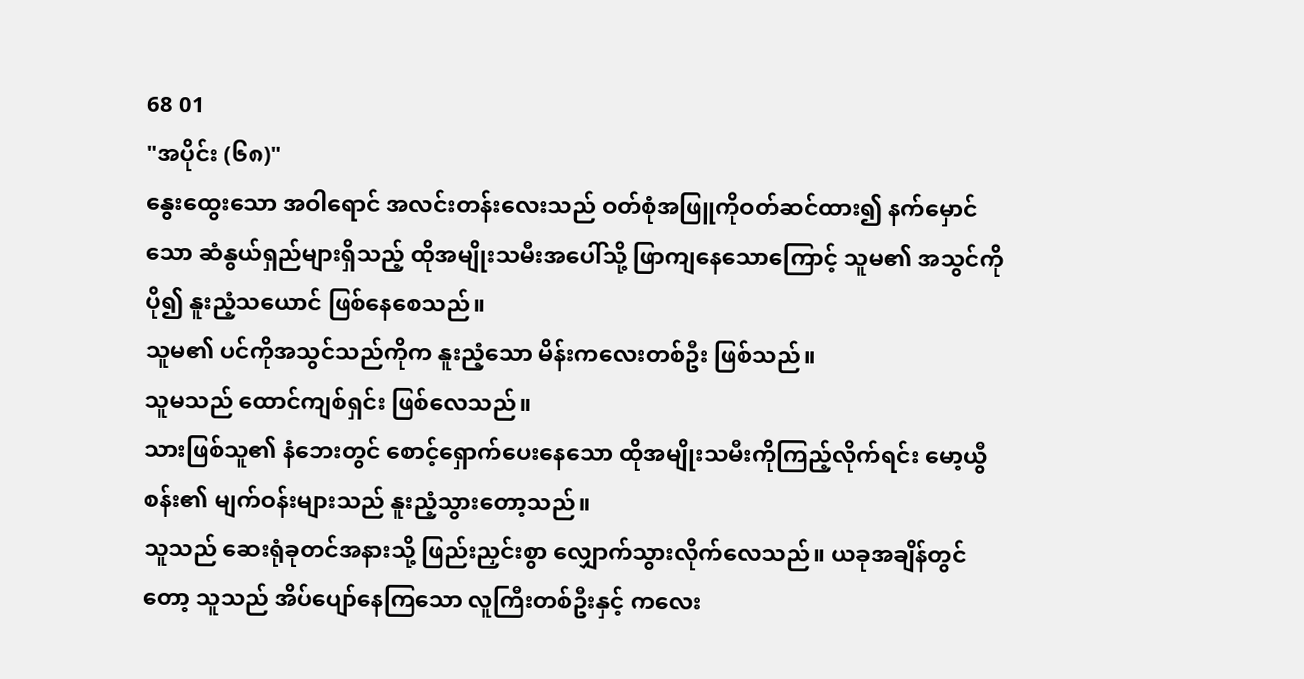68 01
"အပိုင်း (၆၈)"
နွေးထွေးသော အဝါရောင် အလင်းတန်းလေးသည် ဝတ်စုံအဖြူကိုဝတ်ဆင်ထား၍ နက်မှောင်သော ဆံနွယ်ရှည်များရှိသည့် ထိုအမျိုးသမီးအပေါ်သို့ ဖြာကျနေသောကြောင့် သူမ၏ အသွင်ကို ပို၍ နူးညံ့သယောင် ဖြစ်နေစေသည်။
သူမ၏ ပင်ကိုအသွင်သည်ကိုက နူးညံ့သော မိန်းကလေးတစ်ဦး ဖြစ်သည်။
သူမသည် ထောင်ကျစ်ရှင်း ဖြစ်လေသည်။
သားဖြစ်သူ၏ နံဘေးတွင် စောင့်ရှောက်ပေးနေသော ထိုအမျိုးသမီးကိုကြည့်လိုက်ရင်း မော့ယွီစန်း၏ မျက်ဝန်းများသည် နူးညံ့သွားတော့သည်။
သူသည် ဆေးရုံခုတင်အနားသို့ ဖြည်းညှင်းစွာ လျှောက်သွားလိုက်လေသည်။ ယခုအချိန်တွင်တော့ သူသည် အိပ်ပျော်နေကြသော လူကြီးတစ်ဦးနှင့် ကလေး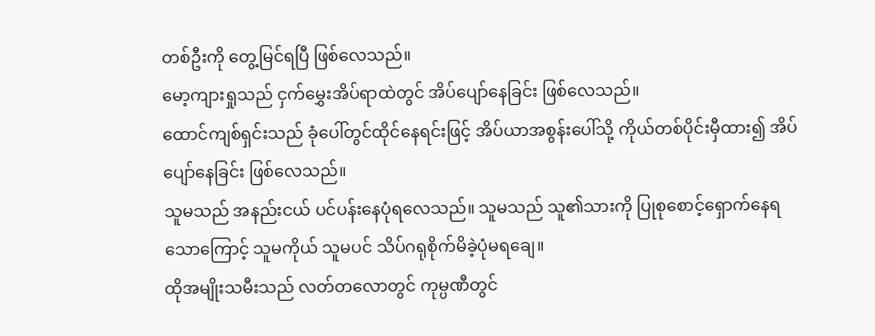တစ်ဦးကို တွေ့မြင်ရပြီ ဖြစ်လေသည်။
မော့ကျားရှုသည် ငှက်မွှေးအိပ်ရာထဲတွင် အိပ်ပျော်နေခြင်း ဖြစ်လေသည်။
ထောင်ကျစ်ရှင်းသည် ခုံပေါ်တွင်ထိုင်နေရင်းဖြင့် အိပ်ယာအစွန်းပေါ်သို့ ကိုယ်တစ်ပိုင်းမှီထား၍ အိပ်ပျော်နေခြင်း ဖြစ်လေသည်။
သူမသည် အနည်းငယ် ပင်ပန်းနေပုံရလေသည်။ သူမသည် သူ၏သားကို ပြုစုစောင့်ရှောက်နေရသောကြောင့် သူမကိုယ် သူမပင် သိပ်ဂရုစိုက်မိခဲ့ပုံမရချေ။
ထိုအမျိုးသမီးသည် လတ်တလောတွင် ကုမ္ပဏီတွင်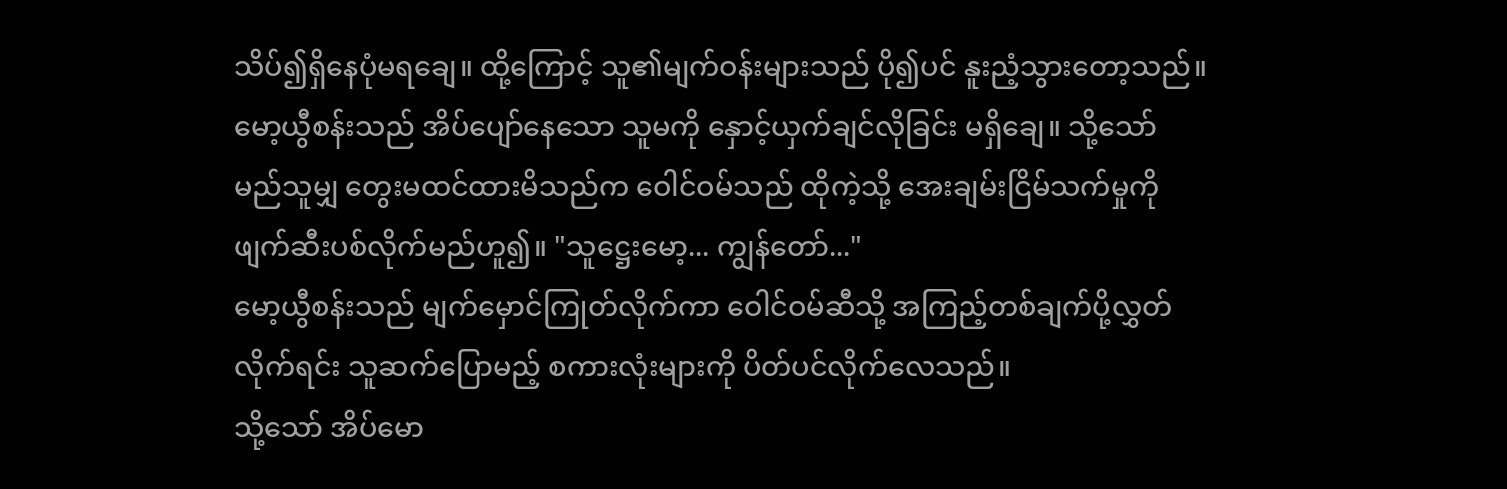သိပ်၍ရှိနေပုံမရချေ။ ထို့ကြောင့် သူ၏မျက်ဝန်းများသည် ပို၍ပင် နူးညံ့သွားတော့သည်။
မော့ယွီစန်းသည် အိပ်ပျော်နေသော သူမကို နှောင့်ယှက်ချင်လိုခြင်း မရှိချေ။ သို့သော် မည်သူမျှ တွေးမထင်ထားမိသည်က ဝေါင်ဝမ်သည် ထိုကဲ့သို့ အေးချမ်းငြိမ်သက်မှုကို ဖျက်ဆီးပစ်လိုက်မည်ဟူ၍။ "သူဋ္ဌေးမော့... ကျွန်တော်..."
မော့ယွီစန်းသည် မျက်မှောင်ကြုတ်လိုက်ကာ ဝေါင်ဝမ်ဆီသို့ အကြည့်တစ်ချက်ပို့လွှတ်လိုက်ရင်း သူဆက်ပြောမည့် စကားလုံးများကို ပိတ်ပင်လိုက်လေသည်။
သို့သော် အိပ်မော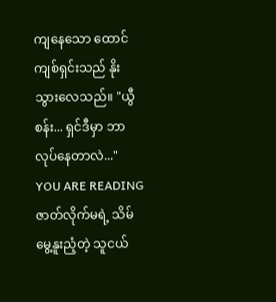ကျနေသော ထောင်ကျစ်ရှင်းသည် နိုးသွားလေသည်။ "ယွီစန်း... ရှင်ဒီမှာ ဘာလုပ်နေတာလဲ..."
YOU ARE READING
ဇာတ်လိုက်မရဲ့ သိမ်မွေ့နူးညံ့တဲ့ သူငယ်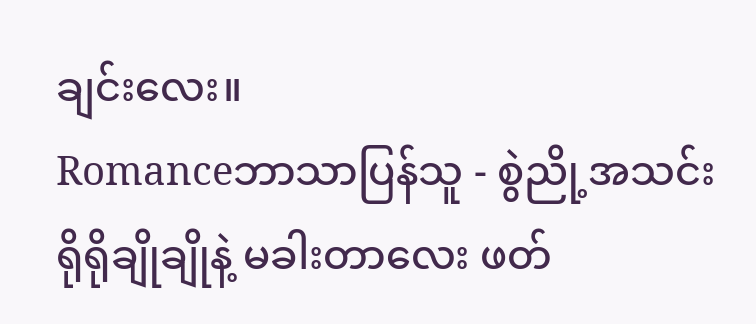ချင်းလေး။
Romanceဘာသာပြန်သူ - စွဲညို့အသင်း ရိုရိုချိုချိုနဲ့ မခါးတာလေး ဖတ်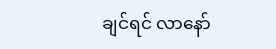ချင်ရင် လာနော်